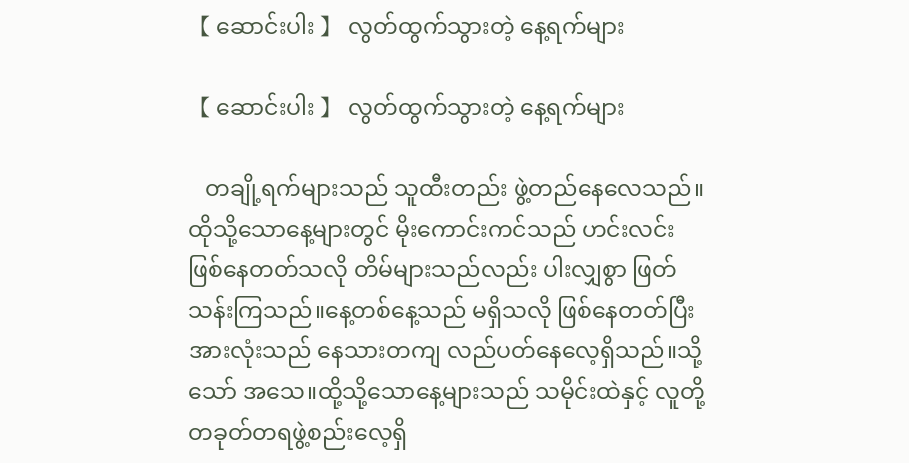【 ဆောင်းပါး 】 လွတ်ထွက်သွားတဲ့ နေ့ရက်များ

【 ဆောင်းပါး 】 လွတ်ထွက်သွားတဲ့ နေ့ရက်များ

   တချို့ရက်များသည် သူထီးတည်း ဖွဲ့တည်နေလေသည်။ထိုသို့သောနေ့များတွင် မိုးကောင်းကင်သည် ဟင်းလင်းဖြစ်နေတတ်သလို တိမ်များသည်လည်း ပါးလျှစွာ ဖြတ်သန်းကြသည်။နေ့တစ်နေ့သည် မရှိသလို ဖြစ်နေတတ်ပြီး အားလုံးသည် နေသားတကျ လည်ပတ်နေလေ့ရှိသည်။သို့သော် အသေ။ထို့သို့သောနေ့များသည် သမိုင်းထဲနှင့် လူတို့တခုတ်တရဖွဲ့စည်းလေ့ရှိ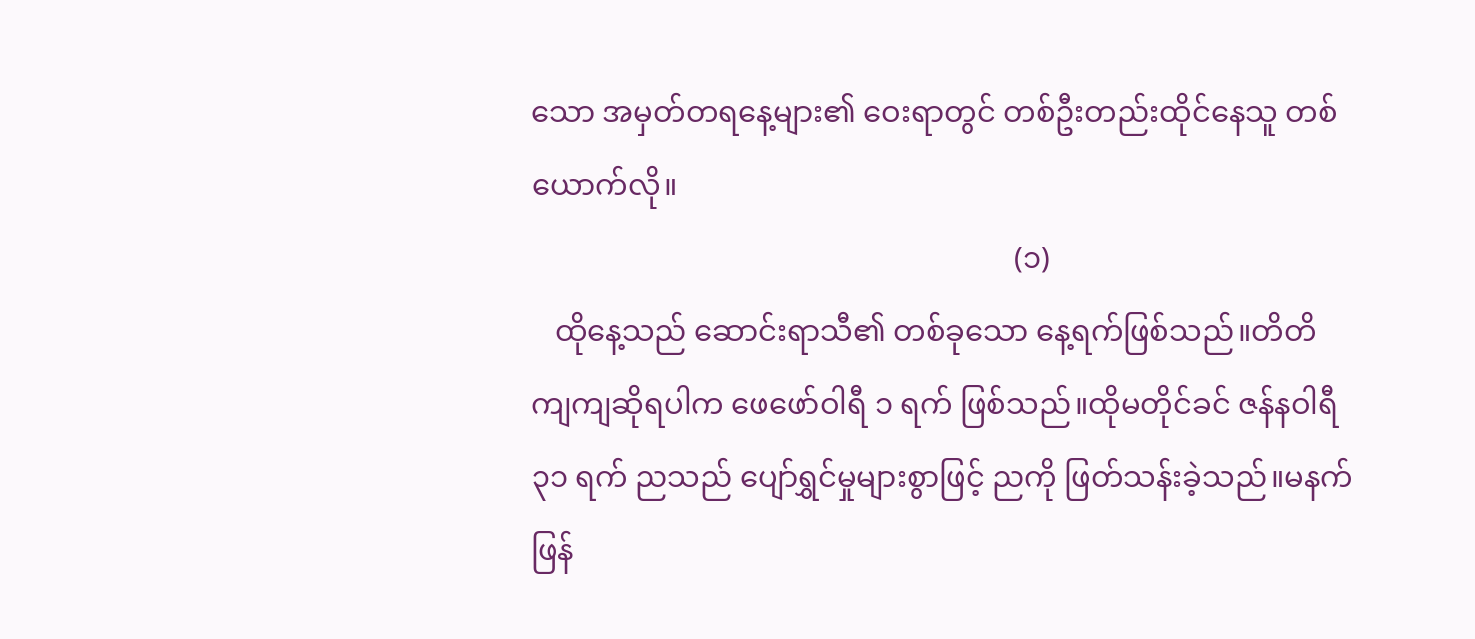သော အမှတ်တရနေ့များ၏ ဝေးရာတွင် တစ်ဦးတည်းထိုင်နေသူ တစ်ယောက်လို။
                                                                (၁)
   ထိုနေ့သည် ဆောင်းရာသီ၏ တစ်ခုသော နေ့ရက်ဖြစ်သည်။တိတိကျကျဆိုရပါက ဖေဖော်ဝါရီ ၁ ရက် ဖြစ်သည်။ထိုမတိုင်ခင် ဇန်နဝါရီ ၃၁ ရက် ညသည် ပျော်ရွှင်မှုများစွာဖြင့် ညကို ဖြတ်သန်းခဲ့သည်။မနက်ဖြန်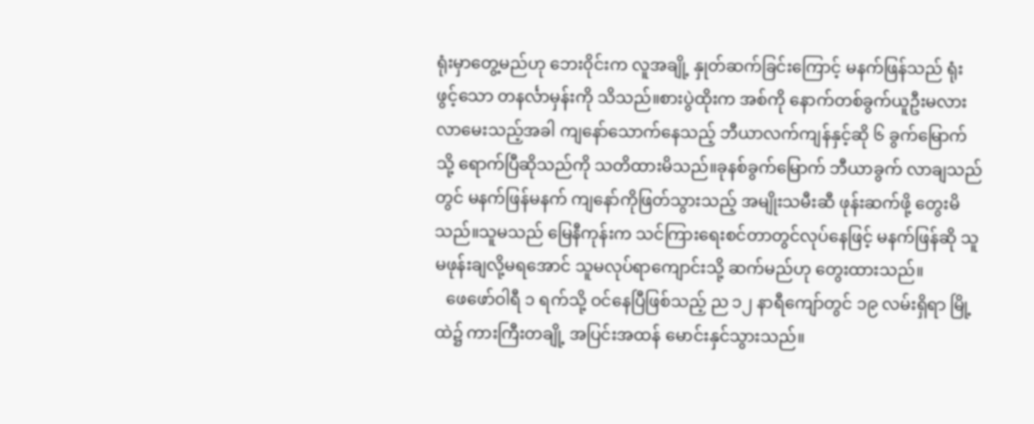ရုံးမှာတွေ့မည်ဟု ဘေး၀ိုင်းက လူအချို့ နှုတ်ဆက်ခြင်းကြောင့် မနက်ဖြန်သည် ရုံးဖွင့်သော တနင်္လာမှန်းကို သိသည်။စားပွဲထိုးက အစ်ကို နောက်တစ်ခွက်ယူဦးမလား လာမေးသည့်အခါ ကျနော်သောက်နေသည့် ဘီယာလက်ကျန်နှင့်ဆို ၆ ခွက်မြောက်သို့ ရောက်ပြီဆိုသည်ကို သတိထားမိသည်။ခုနစ်ခွက်မြောက် ဘီယာခွက် လာချသည်တွင် မနက်ဖြန်မနက် ကျနော်ကိုဖြတ်သွားသည့် အမျိုးသမီးဆီ ဖုန်းဆက်ဖို့ တွေးမိသည်။သူမသည် မြေနီကုန်းက သင်ကြားရေးစင်တာတွင်လုပ်နေဖြင့် မနက်ဖြန်ဆို သူမဖုန်းချလို့မရအောင် သူမလုပ်ရာကျောင်းသို့ ဆက်မည်ဟု တွေးထားသည်။
   ဖေဖော်ဝါရီ ၁ ရက်သို့ ဝင်နေပြီဖြစ်သည့် ည ၁၂ နာရီကျော်တွင် ၁၉ လမ်းရှိရာ မြို့ထဲ၌ ကားကြီးတချို့ အပြင်းအထန် မောင်းနှင်သွားသည်။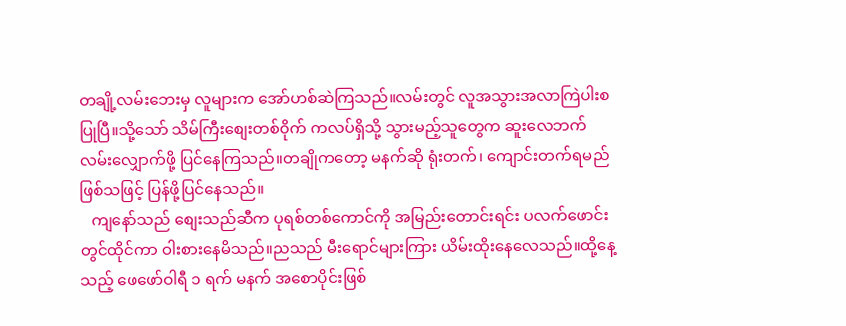တချို့လမ်းဘေးမှ လူများက အော်ဟစ်ဆဲကြသည်။လမ်းတွင် လူအသွားအလာကြဲပါးစပြုပြီ။သို့သော် သိမ်ကြီးစျေးတစ်၀ိုက် ကလပ်ရှိသို့ သွားမည့်သူတွေက ဆူးလေဘက် လမ်းလျှောက်ဖို့ ပြင်နေကြသည်။တချိုကတော့ မနက်ဆို ရုံးတက်၊ ကျောင်းတက်ရမည်ဖြစ်သဖြင့် ပြန်ဖို့ပြင်နေသည်။
   ကျနော်သည် စျေးသည်ဆီက ပုရစ်တစ်ကောင်ကို အမြည်းတောင်းရင်း ပလက်ဖောင်းတွင်ထိုင်ကာ ဝါးစားနေမိသည်။ညသည် မီးရောင်များကြား ယိမ်းထိုးနေလေသည်။ထို့နေ့သည့် ဖေဖော်ဝါရီ ၁ ရက် မနက် အစောပိုင်းဖြစ်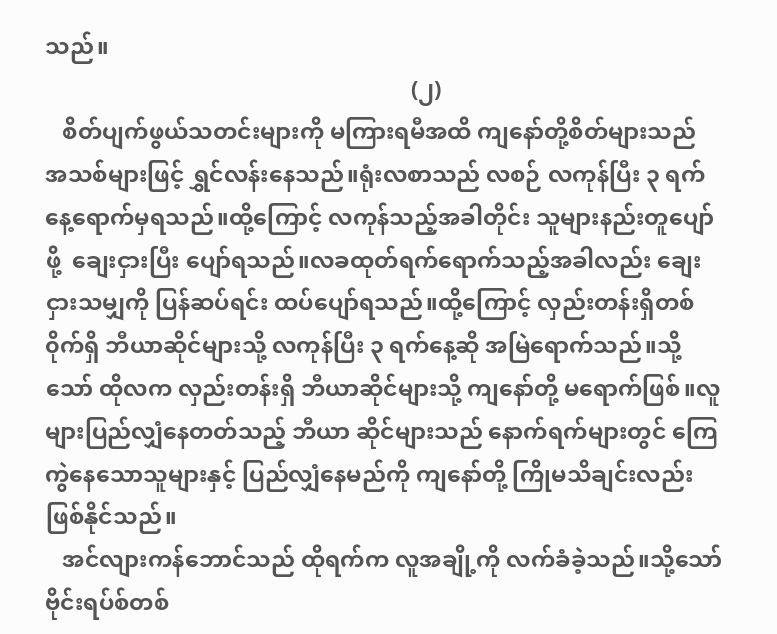သည်။
                                                                (၂)
   စိတ်ပျက်ဖွယ်သတင်းများကို မကြားရမီအထိ ကျနော်တို့စိတ်များသည် အသစ်များဖြင့် ရွှင်လန်းနေသည်။ရုံးလစာသည် လစဉ် လကုန်ပြီး ၃ ရက်နေ့ရောက်မှရသည်။ထို့ကြောင့် လကုန်သည့်အခါတိုင်း သူများနည်းတူပျော်ဖို့  ချေးငှားပြီး ပျော်ရသည်။လခထုတ်ရက်ရောက်သည့်အခါလည်း ချေးငှားသမျှကို ပြန်ဆပ်ရင်း ထပ်ပျော်ရသည်။ထို့ကြောင့် လှည်းတန်းရှိတစ်၀ိုက်ရှိ ဘီယာဆိုင်များသို့ လကုန်ပြီး ၃ ရက်နေ့ဆို အမြဲရောက်သည်။သို့သော် ထိုလက လှည်းတန်းရှိ ဘီယာဆိုင်များသို့ ကျနော်တို့ မရောက်ဖြစ်။လူများပြည်လျှံနေတတ်သည့် ဘီယာ ဆိုင်များသည် နောက်ရက်များတွင် ကြေကွဲနေသောသူများနှင့် ပြည်လျှံနေမည်ကို ကျနော်တို့ ကြိုမသိချင်းလည်းဖြစ်နိုင်သည်။
   အင်လျားကန်ဘောင်သည် ထိုရက်က လူအချို့ကို လက်ခံခဲ့သည်။သို့သော် ဗိုင်းရပ်စ်တစ်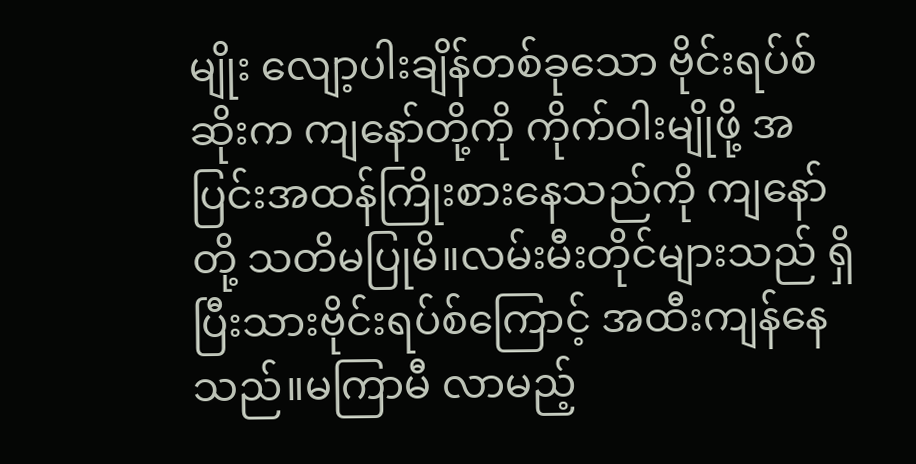မျိုး လျော့ပါးချိန်တစ်ခုသော ဗိုင်းရပ်စ်ဆိုးက ကျနော်တို့ကို ကိုက်ဝါးမျိုဖို့ အပြင်းအထန်ကြိုးစားနေသည်ကို ကျနော်တို့ သတိမပြုမိ။လမ်းမီးတိုင်များသည် ရှိပြီးသားဗိုင်းရပ်စ်ကြောင့် အထီးကျန်နေသည်။မကြာမီ လာမည့်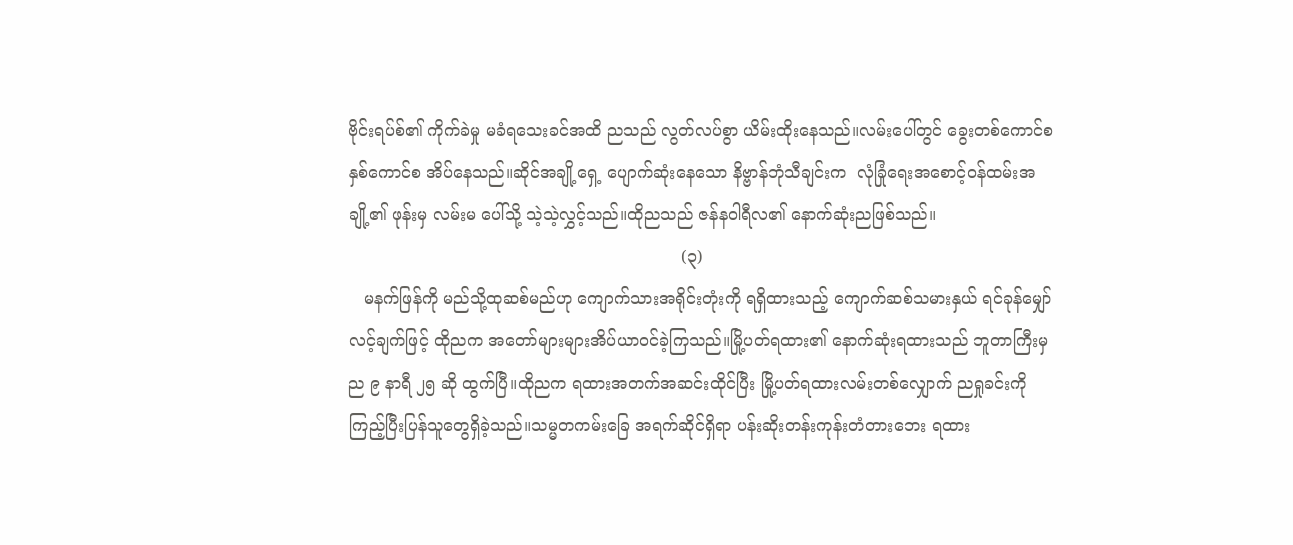ဗိုင်းရပ်စ်၏ ကိုက်ခဲမှု မခံရသေးခင်အထိ ညသည် လွတ်လပ်စွာ ယိမ်းထိုးနေသည်။လမ်းပေါ်တွင် ခွေးတစ်ကောင်စ နှစ်ကောင်စ အိပ်နေသည်။ဆိုင်အချို့ရှေ့ ပျောက်ဆုံးနေသော နိဗ္ဗာန်ဘုံသီချင်းက  လုံခြုံရေးအစောင့်ဝန်ထမ်းအချို့၏ ဖုန်းမှ လမ်းမ ပေါ်သို့ သဲ့သဲ့လွှင့်သည်။ထိုညသည် ဇန်နဝါရီလ၏ နောက်ဆုံးညဖြစ်သည်။
                                                                (၃)
   မနက်ဖြန်ကို မည်သို့ထုဆစ်မည်ဟု ကျောက်သားအရိုင်းတုံးကို ရရှိထားသည့် ကျောက်ဆစ်သမားနှယ် ရင်ခုန်မျှော်လင့်ချက်ဖြင့် ထိုညက အတော်များများအိပ်ယာဝင်ခဲ့ကြသည်။မြို့ပတ်ရထား၏ နောက်ဆုံးရထားသည် ဘူတာကြီးမှ ည ၉ နာရီ ၂၅ ဆို ထွက်ပြီ။ထိုညက ရထားအတက်အဆင်းထိုင်ပြီး မြို့ပတ်ရထားလမ်းတစ်လျှောက် ညရှုခင်းကို ကြည့်ပြီးပြန်သူတွေရှိခဲ့သည်။သမ္မတကမ်းခြေ အရက်ဆိုင်ရှိရာ ပန်းဆိုးတန်းကုန်းတံတားဘေး ရထား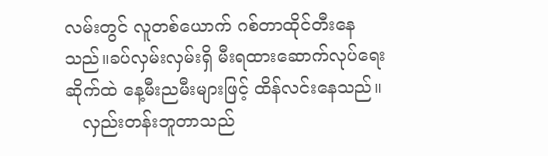လမ်းတွင် လူတစ်ယောက် ဂစ်တာထိုင်တီးနေသည်။ခပ်လှမ်းလှမ်းရှိ မီးရထားဆောက်လုပ်ရေးဆိုက်ထဲ နေ့မီးညမီးများဖြင့် ထိန်လင်းနေသည်။
   လှည်းတန်းဘူတာသည်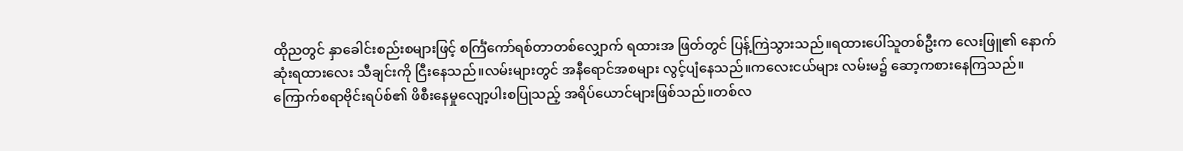ထိုညတွင် နှာခေါင်းစည်းစများဖြင့် စင်္ကြံကော်ရစ်တာတစ်လျှောက် ရထားအ ဖြတ်တွင် ပြန့်ကြဲသွားသည်။ရထားပေါ်သူတစ်ဦးက လေးဖြူ၏ နောက်ဆုံးရထားလေး သီချင်းကို ငြီးနေသည်။လမ်းများတွင် အနီရောင်အစများ လွင့်ပျံနေသည်။ကလေးငယ်များ လမ်းမ၌ ဆော့ကစားနေကြသည်။ကြောက်စရာဗိုင်းရပ်စ်၏ ဖိစီးနေမှုလျော့ပါးစပြုသည့် အရိပ်ယောင်များဖြစ်သည်။တစ်လ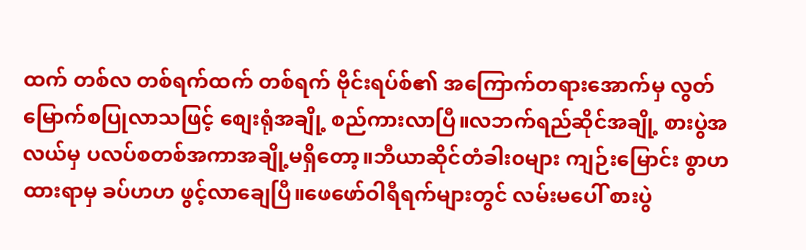ထက် တစ်လ တစ်ရက်ထက် တစ်ရက် ဗိုင်းရပ်စ်၏ အကြောက်တရားအောက်မှ လွတ်မြောက်စပြုလာသဖြင့် စျေးရုံအချို့ စည်ကားလာပြီ။လဘက်ရည်ဆိုင်အချို့ စားပွဲအလယ်မှ ပလပ်စတစ်အကာအချို့မရှိတော့။ဘီယာဆိုင်တံခါး၀များ ကျဉ်းမြောင်း စွာဟထားရာမှ ခပ်ဟဟ ဖွင့်လာချေပြီ။ဖေဖော်ဝါရီရက်များတွင် လမ်းမပေါ် စားပွဲ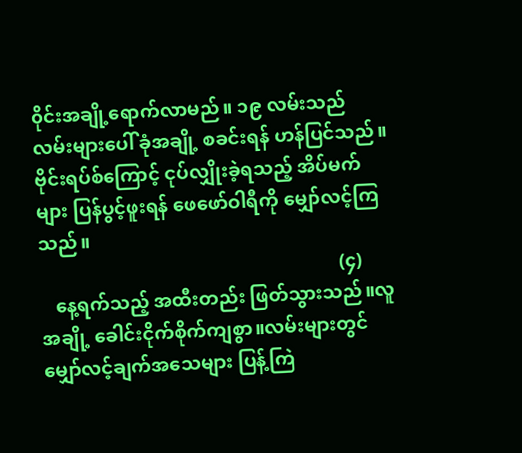၀ိုင်းအချို့ရောက်လာမည်။ ၁၉ လမ်းသည် လမ်းများပေါ် ခုံအချို့ စခင်းရန် ဟန်ပြင်သည်။ဗိုင်းရပ်စ်ကြောင့် ငုပ်လျှိုးခဲ့ရသည့် အိပ်မက်များ ပြန်ပွင့်ဖူးရန် ဖေဖော်ဝါရီကို မျှော်လင့်ကြသည်။
                                                                (၄)
   နေ့ရက်သည့် အထီးတည်း ဖြတ်သွားသည်။လူအချို့ ခေါင်းငိုက်စိုက်ကျစွာ။လမ်းများတွင် မျှော်လင့်ချက်အသေများ ပြန့်ကြဲ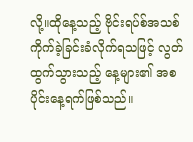လို့။ထိုနေ့သည့် ဗိုင်းရပ်စ်အသစ်ကိုက်ခဲ့ခြင်းခံလိုက်ရသဖြင့် လွတ်ထွက်သွားသည့် နေ့များ၏ အစပိုင်းနေ့ရက်ဖြစ်သည်။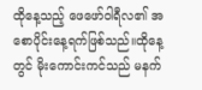ထိုနေ့သည့် ဖေဖော်ဝါရီလ၏ အစောပိုင်းနေ့ရက်ဖြစ်သည်။ထိုနေ့တွင် မိုးကောင်းကင်သည် မနက်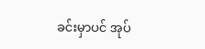ခင်းမှာပင် အုပ်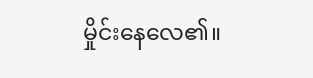မှိုင်းနေလေ၏။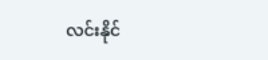လင်းနိုင်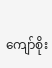ကျော်စိုး